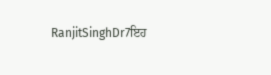RanjitSinghDr7ਇਹ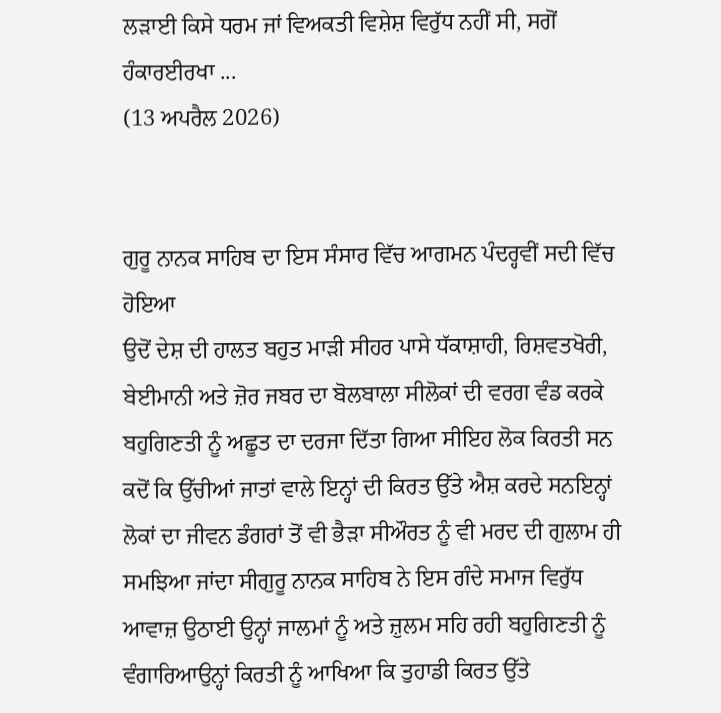ਲੜਾਈ ਕਿਸੇ ਧਰਮ ਜਾਂ ਵਿਅਕਤੀ ਵਿਸ਼ੇਸ਼ ਵਿਰੁੱਧ ਨਹੀਂ ਸੀ, ਸਗੋਂ ਹੰਕਾਰਈਰਖਾ ...
(13 ਅਪਰੈਲ 2026)


ਗੁਰੂ ਨਾਨਕ ਸਾਹਿਬ ਦਾ ਇਸ ਸੰਸਾਰ ਵਿੱਚ ਆਗਮਨ ਪੰਦਰ੍ਹਵੀਂ ਸਦੀ ਵਿੱਚ ਹੋਇਆ
ਉਦੋਂ ਦੇਸ਼ ਦੀ ਹਾਲਤ ਬਹੁਤ ਮਾੜੀ ਸੀਹਰ ਪਾਸੇ ਧੱਕਾਸ਼ਾਹੀ, ਰਿਸ਼ਵਤਖੋਰੀ, ਬੇਈਮਾਨੀ ਅਤੇ ਜ਼ੋਰ ਜਬਰ ਦਾ ਬੋਲਬਾਲਾ ਸੀਲੋਕਾਂ ਦੀ ਵਰਗ ਵੰਡ ਕਰਕੇ ਬਹੁਗਿਣਤੀ ਨੂੰ ਅਛੂਤ ਦਾ ਦਰਜਾ ਦਿੱਤਾ ਗਿਆ ਸੀਇਹ ਲੋਕ ਕਿਰਤੀ ਸਨ ਕਦੋਂ ਕਿ ਉੱਚੀਆਂ ਜਾਤਾਂ ਵਾਲੇ ਇਨ੍ਹਾਂ ਦੀ ਕਿਰਤ ਉੱਤੇ ਐਸ਼ ਕਰਦੇ ਸਨਇਨ੍ਹਾਂ ਲੋਕਾਂ ਦਾ ਜੀਵਨ ਡੰਗਰਾਂ ਤੋਂ ਵੀ ਭੈੜਾ ਸੀਔਰਤ ਨੂੰ ਵੀ ਮਰਦ ਦੀ ਗੁਲਾਮ ਹੀ ਸਮਝਿਆ ਜਾਂਦਾ ਸੀਗੁਰੂ ਨਾਨਕ ਸਾਹਿਬ ਨੇ ਇਸ ਗੰਦੇ ਸਮਾਜ ਵਿਰੁੱਧ ਆਵਾਜ਼ ਉਠਾਈ ਉਨ੍ਹਾਂ ਜਾਲਮਾਂ ਨੂੰ ਅਤੇ ਜ਼ੁਲਮ ਸਹਿ ਰਹੀ ਬਹੁਗਿਣਤੀ ਨੂੰ ਵੰਗਾਰਿਆਉਨ੍ਹਾਂ ਕਿਰਤੀ ਨੂੰ ਆਖਿਆ ਕਿ ਤੁਹਾਡੀ ਕਿਰਤ ਉੱਤੇ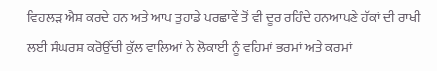ਵਿਹਲੜ ਐਸ਼ ਕਰਦੇ ਹਨ ਅਤੇ ਆਪ ਤੁਹਾਡੇ ਪਰਛਾਵੇਂ ਤੋਂ ਵੀ ਦੂਰ ਰਹਿੰਦੇ ਹਨਆਪਣੇ ਹੱਕਾਂ ਦੀ ਰਾਖੀ ਲਈ ਸੰਘਰਸ਼ ਕਰੋਉੱਚੀ ਕੁੱਲ ਵਾਲਿਆਂ ਨੇ ਲੋਕਾਈ ਨੂੰ ਵਹਿਮਾਂ ਭਰਮਾਂ ਅਤੇ ਕਰਮਾਂ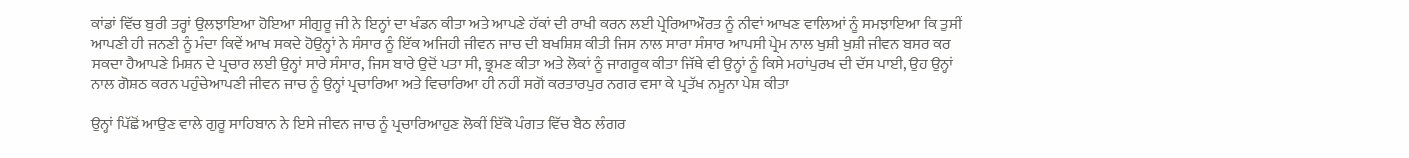ਕਾਂਡਾਂ ਵਿੱਚ ਬੁਰੀ ਤਰ੍ਹਾਂ ਉਲਝਾਇਆ ਹੋਇਆ ਸੀਗੁਰੂ ਜੀ ਨੇ ਇਨ੍ਹਾਂ ਦਾ ਖੰਡਨ ਕੀਤਾ ਅਤੇ ਆਪਣੇ ਹੱਕਾਂ ਦੀ ਰਾਖੀ ਕਰਨ ਲਈ ਪ੍ਰੇਰਿਆਔਰਤ ਨੂੰ ਨੀਵਾਂ ਆਖਣ ਵਾਲਿਆਂ ਨੂੰ ਸਮਝਾਇਆ ਕਿ ਤੁਸੀਂ ਆਪਣੀ ਹੀ ਜਨਣੀ ਨੂੰ ਮੰਦਾ ਕਿਵੇਂ ਆਖ ਸਕਦੇ ਹੋਉਨ੍ਹਾਂ ਨੇ ਸੰਸਾਰ ਨੂੰ ਇੱਕ ਅਜਿਹੀ ਜੀਵਨ ਜਾਚ ਦੀ ਬਖਸ਼ਿਸ਼ ਕੀਤੀ ਜਿਸ ਨਾਲ ਸਾਰਾ ਸੰਸਾਰ ਆਪਸੀ ਪ੍ਰੇਮ ਨਾਲ ਖੁਸ਼ੀ ਖੁਸ਼ੀ ਜੀਵਨ ਬਸਰ ਕਰ ਸਕਦਾ ਹੈਆਪਣੇ ਮਿਸ਼ਨ ਦੇ ਪ੍ਰਚਾਰ ਲਈ ਉਨ੍ਹਾਂ ਸਾਰੇ ਸੰਸਾਰ, ਜਿਸ ਬਾਰੇ ਉਦੋਂ ਪਤਾ ਸੀ, ਭ੍ਰਮਣ ਕੀਤਾ ਅਤੇ ਲੋਕਾਂ ਨੂੰ ਜਾਗਰੂਕ ਕੀਤਾ ਜਿੱਥੇ ਵੀ ਉਨ੍ਹਾਂ ਨੂੰ ਕਿਸੇ ਮਹਾਂਪੁਰਖ ਦੀ ਦੱਸ ਪਾਈ, ਉਹ ਉਨ੍ਹਾਂ ਨਾਲ ਗੋਸ਼ਠ ਕਰਨ ਪਹੁੰਚੇਆਪਣੀ ਜੀਵਨ ਜਾਚ ਨੂੰ ਉਨ੍ਹਾਂ ਪ੍ਰਚਾਰਿਆ ਅਤੇ ਵਿਚਾਰਿਆ ਹੀ ਨਹੀਂ ਸਗੋਂ ਕਰਤਾਰਪੁਰ ਨਗਰ ਵਸਾ ਕੇ ਪ੍ਰਤੱਖ ਨਮੂਨਾ ਪੇਸ਼ ਕੀਤਾ

ਉਨ੍ਹਾਂ ਪਿੱਛੋਂ ਆਉਣ ਵਾਲੇ ਗੁਰੂ ਸਾਹਿਬਾਨ ਨੇ ਇਸੇ ਜੀਵਨ ਜਾਚ ਨੂੰ ਪ੍ਰਚਾਰਿਆਹੁਣ ਲੋਕੀਂ ਇੱਕੋ ਪੰਗਤ ਵਿੱਚ ਬੈਠ ਲੰਗਰ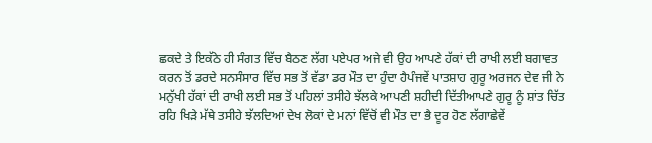ਛਕਦੇ ਤੇ ਇਕੱਠੇ ਹੀ ਸੰਗਤ ਵਿੱਚ ਬੈਠਣ ਲੱਗ ਪਏਪਰ ਅਜੇ ਵੀ ਉਹ ਆਪਣੇ ਹੱਕਾਂ ਦੀ ਰਾਖੀ ਲਈ ਬਗਾਵਤ ਕਰਨ ਤੋਂ ਡਰਦੇ ਸਨਸੰਸਾਰ ਵਿੱਚ ਸਭ ਤੋਂ ਵੱਡਾ ਡਰ ਮੌਤ ਦਾ ਹੁੰਦਾ ਹੈਪੰਜਵੇਂ ਪਾਤਸ਼ਾਹ ਗੁਰੂ ਅਰਜਨ ਦੇਵ ਜੀ ਨੇ ਮਨੁੱਖੀ ਹੱਕਾਂ ਦੀ ਰਾਖੀ ਲਈ ਸਭ ਤੋਂ ਪਹਿਲਾਂ ਤਸੀਹੇ ਝੱਲਕੇ ਆਪਣੀ ਸ਼ਹੀਦੀ ਦਿੱਤੀਆਪਣੇ ਗੁਰੂ ਨੂੰ ਸ਼ਾਂਤ ਚਿੱਤ ਰਹਿ ਖਿੜੇ ਮੱਥੇ ਤਸੀਹੇ ਝੱਲਦਿਆਂ ਦੇਖ ਲੋਕਾਂ ਦੇ ਮਨਾਂ ਵਿੱਚੋਂ ਵੀ ਮੌਤ ਦਾ ਭੈ ਦੂਰ ਹੋਣ ਲੱਗਾਛੇਵੇਂ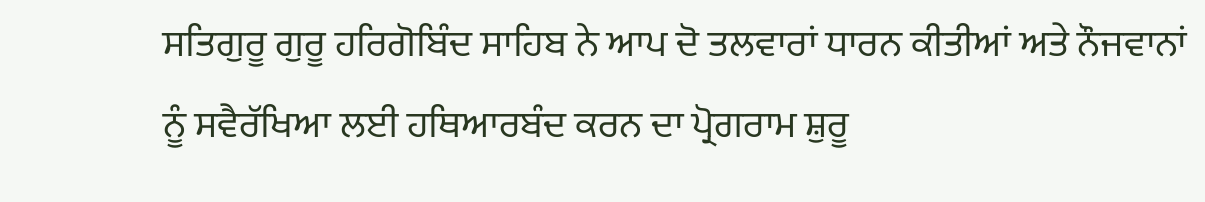ਸਤਿਗੁਰੂ ਗੁਰੂ ਹਰਿਗੋਬਿੰਦ ਸਾਹਿਬ ਨੇ ਆਪ ਦੋ ਤਲਵਾਰਾਂ ਧਾਰਨ ਕੀਤੀਆਂ ਅਤੇ ਨੌਜਵਾਨਾਂ ਨੂੰ ਸਵੈਰੱਖਿਆ ਲਈ ਹਥਿਆਰਬੰਦ ਕਰਨ ਦਾ ਪ੍ਰੋਗਰਾਮ ਸ਼ੁਰੂ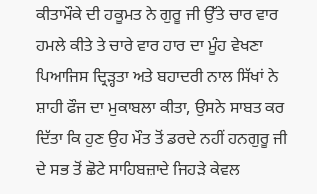ਕੀਤਾਮੌਕੇ ਦੀ ਹਕੂਮਤ ਨੇ ਗੁਰੂ ਜੀ ਉੱਤੇ ਚਾਰ ਵਾਰ ਹਮਲੇ ਕੀਤੇ ਤੇ ਚਾਰੇ ਵਾਰ ਹਾਰ ਦਾ ਮੂੰਹ ਵੇਖਣਾ ਪਿਆਜਿਸ ਦ੍ਰਿੜ੍ਹਤਾ ਅਤੇ ਬਹਾਦਰੀ ਨਾਲ ਸਿੱਖਾਂ ਨੇ ਸ਼ਾਹੀ ਫੌਜ ਦਾ ਮੁਕਾਬਲਾ ਕੀਤਾ, ਉਸਨੇ ਸਾਬਤ ਕਰ ਦਿੱਤਾ ਕਿ ਹੁਣ ਉਹ ਮੌਤ ਤੋਂ ਡਰਦੇ ਨਹੀਂ ਹਨਗੁਰੂ ਜੀ ਦੇ ਸਭ ਤੋਂ ਛੋਟੇ ਸਾਹਿਬਜ਼ਾਦੇ ਜਿਹੜੇ ਕੇਵਲ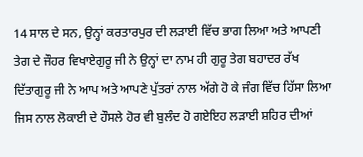14 ਸਾਲ ਦੇ ਸਨ, ਉਨ੍ਹਾਂ ਕਰਤਾਰਪੁਰ ਦੀ ਲੜਾਈ ਵਿੱਚ ਭਾਗ ਲਿਆ ਅਤੇ ਆਪਣੀ ਤੇਗ ਦੇ ਜੌਹਰ ਵਿਖਾਏਗੁਰੂ ਜੀ ਨੇ ਉਨ੍ਹਾਂ ਦਾ ਨਾਮ ਹੀ ਗੁਰੂ ਤੇਗ ਬਹਾਦਰ ਰੱਖ ਦਿੱਤਾਗੁਰੂ ਜੀ ਨੇ ਆਪ ਅਤੇ ਆਪਣੇ ਪੁੱਤਰਾਂ ਨਾਲ ਅੱਗੇ ਹੋ ਕੇ ਜੰਗ ਵਿੱਚ ਹਿੱਸਾ ਲਿਆ ਜਿਸ ਨਾਲ ਲੋਕਾਈ ਦੇ ਹੌਸਲੇ ਹੋਰ ਵੀ ਬੁਲੰਦ ਹੋ ਗਏਇਹ ਲੜਾਈ ਸ਼ਹਿਰ ਦੀਆਂ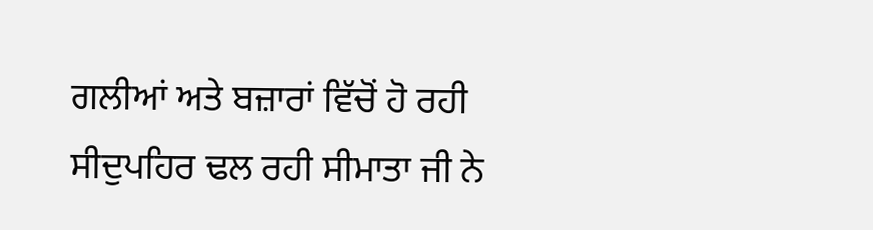ਗਲੀਆਂ ਅਤੇ ਬਜ਼ਾਰਾਂ ਵਿੱਚੋਂ ਹੋ ਰਹੀ ਸੀਦੁਪਹਿਰ ਢਲ ਰਹੀ ਸੀਮਾਤਾ ਜੀ ਨੇ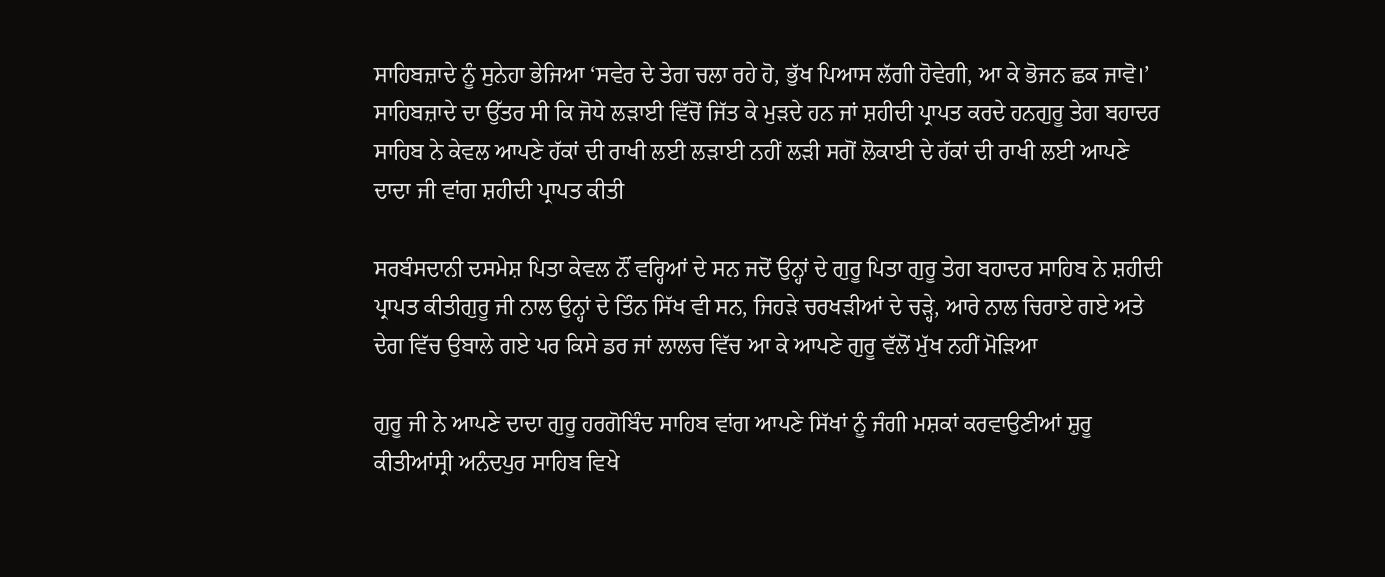ਸਾਹਿਬਜ਼ਾਦੇ ਨੂੰ ਸੁਨੇਹਾ ਭੇਜਿਆ ‘ਸਵੇਰ ਦੇ ਤੇਗ ਚਲਾ ਰਹੇ ਹੋ, ਭੁੱਖ ਪਿਆਸ ਲੱਗੀ ਹੋਵੇਗੀ, ਆ ਕੇ ਭੋਜਨ ਛਕ ਜਾਵੋ।’ ਸਾਹਿਬਜ਼ਾਦੇ ਦਾ ਉੱਤਰ ਸੀ ਕਿ ਜੋਧੇ ਲੜਾਈ ਵਿੱਚੋਂ ਜਿੱਤ ਕੇ ਮੁੜਦੇ ਹਨ ਜਾਂ ਸ਼ਹੀਦੀ ਪ੍ਰਾਪਤ ਕਰਦੇ ਹਨਗੁਰੂ ਤੇਗ ਬਹਾਦਰ ਸਾਹਿਬ ਨੇ ਕੇਵਲ ਆਪਣੇ ਹੱਕਾਂ ਦੀ ਰਾਖੀ ਲਈ ਲੜਾਈ ਨਹੀਂ ਲੜੀ ਸਗੋਂ ਲੋਕਾਈ ਦੇ ਹੱਕਾਂ ਦੀ ਰਾਖੀ ਲਈ ਆਪਣੇ ਦਾਦਾ ਜੀ ਵਾਂਗ ਸ਼ਹੀਦੀ ਪ੍ਰਾਪਤ ਕੀਤੀ

ਸਰਬੰਸਦਾਨੀ ਦਸਮੇਸ਼ ਪਿਤਾ ਕੇਵਲ ਨੌਂ ਵਰ੍ਹਿਆਂ ਦੇ ਸਨ ਜਦੋਂ ਉਨ੍ਹਾਂ ਦੇ ਗੁਰੂ ਪਿਤਾ ਗੁਰੂ ਤੇਗ ਬਹਾਦਰ ਸਾਹਿਬ ਨੇ ਸ਼ਹੀਦੀ ਪ੍ਰਾਪਤ ਕੀਤੀਗੁਰੂ ਜੀ ਨਾਲ ਉਨ੍ਹਾਂ ਦੇ ਤਿੰਨ ਸਿੱਖ ਵੀ ਸਨ, ਜਿਹੜੇ ਚਰਖੜੀਆਂ ਦੇ ਚੜ੍ਹੇ, ਆਰੇ ਨਾਲ ਚਿਰਾਏ ਗਏ ਅਤੇ ਦੇਗ ਵਿੱਚ ਉਬਾਲੇ ਗਏ ਪਰ ਕਿਸੇ ਡਰ ਜਾਂ ਲਾਲਚ ਵਿੱਚ ਆ ਕੇ ਆਪਣੇ ਗੁਰੂ ਵੱਲੋਂ ਮੁੱਖ ਨਹੀਂ ਮੋੜਿਆ

ਗੁਰੂ ਜੀ ਨੇ ਆਪਣੇ ਦਾਦਾ ਗੁਰੂ ਹਰਗੋਬਿੰਦ ਸਾਹਿਬ ਵਾਂਗ ਆਪਣੇ ਸਿੱਖਾਂ ਨੂੰ ਜੰਗੀ ਮਸ਼ਕਾਂ ਕਰਵਾਉਣੀਆਂ ਸ਼ੁਰੂ ਕੀਤੀਆਂਸ੍ਰੀ ਅਨੰਦਪੁਰ ਸਾਹਿਬ ਵਿਖੇ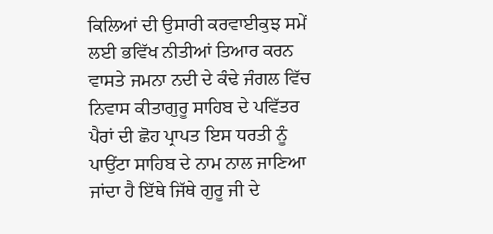ਕਿਲਿਆਂ ਦੀ ਉਸਾਰੀ ਕਰਵਾਈਕੁਝ ਸਮੇਂ ਲਈ ਭਵਿੱਖ ਨੀਤੀਆਂ ਤਿਆਰ ਕਰਨ ਵਾਸਤੇ ਜਮਨਾ ਨਦੀ ਦੇ ਕੰਢੇ ਜੰਗਲ ਵਿੱਚ ਨਿਵਾਸ ਕੀਤਾਗੁਰੂ ਸਾਹਿਬ ਦੇ ਪਵਿੱਤਰ ਪੈਰਾਂ ਦੀ ਛੋਹ ਪ੍ਰਾਪਤ ਇਸ ਧਰਤੀ ਨੂੰ ਪਾਉਂਟਾ ਸਾਹਿਬ ਦੇ ਨਾਮ ਨਾਲ ਜਾਣਿਆ ਜਾਂਦਾ ਹੈ ਇੱਥੇ ਜਿੱਥੇ ਗੁਰੂ ਜੀ ਦੇ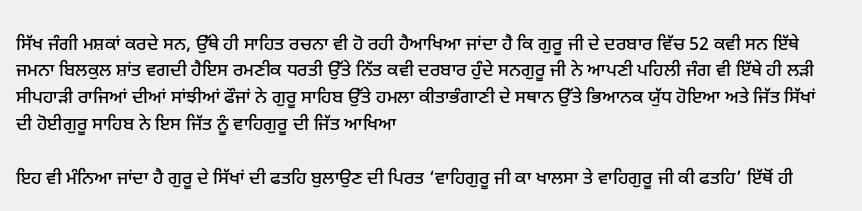ਸਿੱਖ ਜੰਗੀ ਮਸ਼ਕਾਂ ਕਰਦੇ ਸਨ, ਉੱਥੇ ਹੀ ਸਾਹਿਤ ਰਚਨਾ ਵੀ ਹੋ ਰਹੀ ਹੈਆਖਿਆ ਜਾਂਦਾ ਹੈ ਕਿ ਗੁਰੂ ਜੀ ਦੇ ਦਰਬਾਰ ਵਿੱਚ 52 ਕਵੀ ਸਨ ਇੱਥੇ ਜਮਨਾ ਬਿਲਕੁਲ ਸ਼ਾਂਤ ਵਗਦੀ ਹੈਇਸ ਰਮਣੀਕ ਧਰਤੀ ਉੱਤੇ ਨਿੱਤ ਕਵੀ ਦਰਬਾਰ ਹੁੰਦੇ ਸਨਗੁਰੂ ਜੀ ਨੇ ਆਪਣੀ ਪਹਿਲੀ ਜੰਗ ਵੀ ਇੱਥੇ ਹੀ ਲੜੀ ਸੀਪਹਾੜੀ ਰਾਜਿਆਂ ਦੀਆਂ ਸਾਂਝੀਆਂ ਫੌਜਾਂ ਨੇ ਗੁਰੂ ਸਾਹਿਬ ਉੱਤੇ ਹਮਲਾ ਕੀਤਾਭੰਗਾਣੀ ਦੇ ਸਥਾਨ ਉੱਤੇ ਭਿਆਨਕ ਯੁੱਧ ਹੋਇਆ ਅਤੇ ਜਿੱਤ ਸਿੱਖਾਂ ਦੀ ਹੋਈਗੁਰੂ ਸਾਹਿਬ ਨੇ ਇਸ ਜਿੱਤ ਨੂੰ ਵਾਹਿਗੁਰੂ ਦੀ ਜਿੱਤ ਆਖਿਆ

ਇਹ ਵੀ ਮੰਨਿਆ ਜਾਂਦਾ ਹੈ ਗੁਰੂ ਦੇ ਸਿੱਖਾਂ ਦੀ ਫਤਹਿ ਬੁਲਾਉਣ ਦੀ ਪਿਰਤ ‘ਵਾਹਿਗੁਰੂ ਜੀ ਕਾ ਖਾਲਸਾ ਤੇ ਵਾਹਿਗੁਰੂ ਜੀ ਕੀ ਫਤਹਿ’ ਇੱਥੋਂ ਹੀ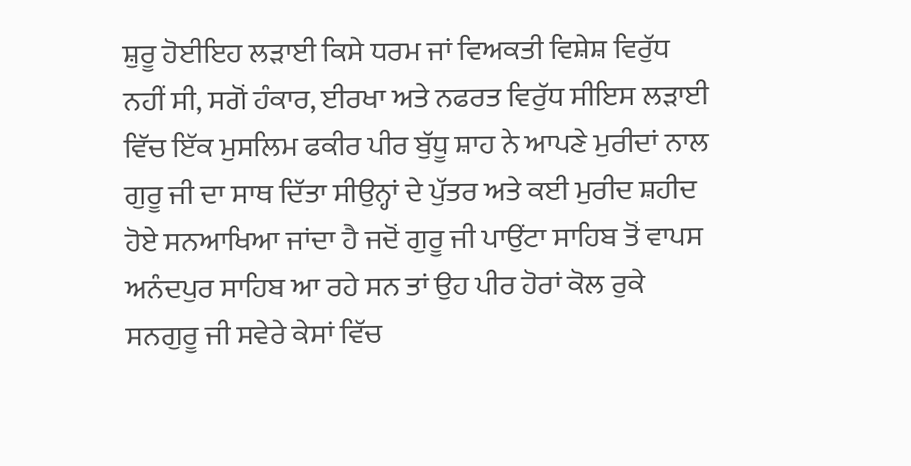ਸ਼ੁਰੂ ਹੋਈਇਹ ਲੜਾਈ ਕਿਸੇ ਧਰਮ ਜਾਂ ਵਿਅਕਤੀ ਵਿਸ਼ੇਸ਼ ਵਿਰੁੱਧ ਨਹੀਂ ਸੀ, ਸਗੋਂ ਹੰਕਾਰ, ਈਰਖਾ ਅਤੇ ਨਫਰਤ ਵਿਰੁੱਧ ਸੀਇਸ ਲੜਾਈ ਵਿੱਚ ਇੱਕ ਮੁਸਲਿਮ ਫਕੀਰ ਪੀਰ ਬੁੱਧੂ ਸ਼ਾਹ ਨੇ ਆਪਣੇ ਮੁਰੀਦਾਂ ਨਾਲ ਗੁਰੂ ਜੀ ਦਾ ਸਾਥ ਦਿੱਤਾ ਸੀਉਨ੍ਹਾਂ ਦੇ ਪੁੱਤਰ ਅਤੇ ਕਈ ਮੁਰੀਦ ਸ਼ਹੀਦ ਹੋਏ ਸਨਆਖਿਆ ਜਾਂਦਾ ਹੈ ਜਦੋਂ ਗੁਰੂ ਜੀ ਪਾਉਂਟਾ ਸਾਹਿਬ ਤੋਂ ਵਾਪਸ ਅਨੰਦਪੁਰ ਸਾਹਿਬ ਆ ਰਹੇ ਸਨ ਤਾਂ ਉਹ ਪੀਰ ਹੋਰਾਂ ਕੋਲ ਰੁਕੇ ਸਨਗੁਰੂ ਜੀ ਸਵੇਰੇ ਕੇਸਾਂ ਵਿੱਚ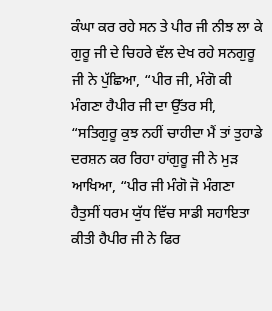ਕੰਘਾ ਕਰ ਰਹੇ ਸਨ ਤੇ ਪੀਰ ਜੀ ਨੀਝ ਲਾ ਕੇ ਗੁਰੂ ਜੀ ਦੇ ਚਿਹਰੇ ਵੱਲ ਦੇਖ ਰਹੇ ਸਨਗੁਰੂ ਜੀ ਨੇ ਪੁੱਛਿਆ, “ਪੀਰ ਜੀ, ਮੰਗੋ ਕੀ ਮੰਗਣਾ ਹੈਪੀਰ ਜੀ ਦਾ ਉੱਤਰ ਸੀ, “ਸਤਿਗੁਰੂ ਕੁਝ ਨਹੀਂ ਚਾਹੀਦਾ ਮੈਂ ਤਾਂ ਤੁਹਾਡੇ ਦਰਸ਼ਨ ਕਰ ਰਿਹਾ ਹਾਂਗੁਰੂ ਜੀ ਨੇ ਮੁੜ ਆਖਿਆ, “ਪੀਰ ਜੀ ਮੰਗੋ ਜੋ ਮੰਗਣਾ ਹੈਤੁਸੀਂ ਧਰਮ ਯੁੱਧ ਵਿੱਚ ਸਾਡੀ ਸਹਾਇਤਾ ਕੀਤੀ ਹੈਪੀਰ ਜੀ ਨੇ ਫਿਰ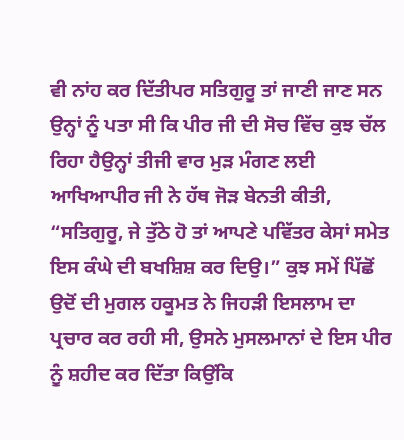ਵੀ ਨਾਂਹ ਕਰ ਦਿੱਤੀਪਰ ਸਤਿਗੁਰੂ ਤਾਂ ਜਾਣੀ ਜਾਣ ਸਨ ਉਨ੍ਹਾਂ ਨੂੰ ਪਤਾ ਸੀ ਕਿ ਪੀਰ ਜੀ ਦੀ ਸੋਚ ਵਿੱਚ ਕੁਝ ਚੱਲ ਰਿਹਾ ਹੈਉਨ੍ਹਾਂ ਤੀਜੀ ਵਾਰ ਮੁੜ ਮੰਗਣ ਲਈ ਆਖਿਆਪੀਰ ਜੀ ਨੇ ਹੱਥ ਜੋੜ ਬੇਨਤੀ ਕੀਤੀ, “ਸਤਿਗੁਰੂ, ਜੇ ਤੁੱਠੇ ਹੋ ਤਾਂ ਆਪਣੇ ਪਵਿੱਤਰ ਕੇਸਾਂ ਸਮੇਤ ਇਸ ਕੰਘੇ ਦੀ ਬਖਸ਼ਿਸ਼ ਕਰ ਦਿਉ।” ਕੁਝ ਸਮੇਂ ਪਿੱਛੋਂ ਉਦੋਂ ਦੀ ਮੁਗਲ ਹਕੂਮਤ ਨੇ ਜਿਹੜੀ ਇਸਲਾਮ ਦਾ ਪ੍ਰਚਾਰ ਕਰ ਰਹੀ ਸੀ, ਉਸਨੇ ਮੁਸਲਮਾਨਾਂ ਦੇ ਇਸ ਪੀਰ ਨੂੰ ਸ਼ਹੀਦ ਕਰ ਦਿੱਤਾ ਕਿਉਂਕਿ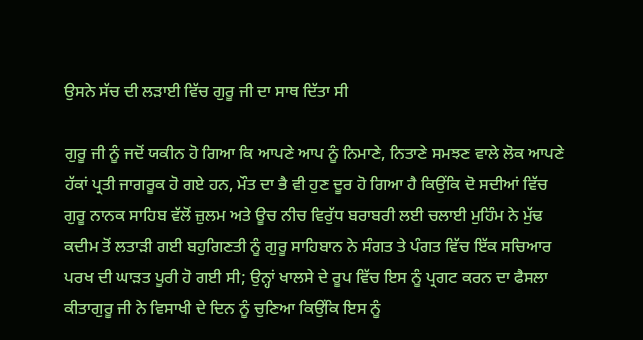ਉਸਨੇ ਸੱਚ ਦੀ ਲੜਾਈ ਵਿੱਚ ਗੁਰੂ ਜੀ ਦਾ ਸਾਥ ਦਿੱਤਾ ਸੀ

ਗੁਰੂ ਜੀ ਨੂੰ ਜਦੋਂ ਯਕੀਨ ਹੋ ਗਿਆ ਕਿ ਆਪਣੇ ਆਪ ਨੂੰ ਨਿਮਾਣੇ, ਨਿਤਾਣੇ ਸਮਝਣ ਵਾਲੇ ਲੋਕ ਆਪਣੇ ਹੱਕਾਂ ਪ੍ਰਤੀ ਜਾਗਰੂਕ ਹੋ ਗਏ ਹਨ, ਮੌਤ ਦਾ ਭੈ ਵੀ ਹੁਣ ਦੂਰ ਹੋ ਗਿਆ ਹੈ ਕਿਉਂਕਿ ਦੋ ਸਦੀਆਂ ਵਿੱਚ ਗੁਰੂ ਨਾਨਕ ਸਾਹਿਬ ਵੱਲੋਂ ਜ਼ੁਲਮ ਅਤੇ ਊਚ ਨੀਚ ਵਿਰੁੱਧ ਬਰਾਬਰੀ ਲਈ ਚਲਾਈ ਮੁਹਿੰਮ ਨੇ ਮੁੱਢ ਕਦੀਮ ਤੋਂ ਲਤਾੜੀ ਗਈ ਬਹੁਗਿਣਤੀ ਨੂੰ ਗੁਰੂ ਸਾਹਿਬਾਨ ਨੇ ਸੰਗਤ ਤੇ ਪੰਗਤ ਵਿੱਚ ਇੱਕ ਸਚਿਆਰ ਪਰਖ ਦੀ ਘਾੜਤ ਪੂਰੀ ਹੋ ਗਈ ਸੀ; ਉਨ੍ਹਾਂ ਖਾਲਸੇ ਦੇ ਰੂਪ ਵਿੱਚ ਇਸ ਨੂੰ ਪ੍ਰਗਟ ਕਰਨ ਦਾ ਫੈਸਲਾ ਕੀਤਾਗੁਰੂ ਜੀ ਨੇ ਵਿਸਾਖੀ ਦੇ ਦਿਨ ਨੂੰ ਚੁਣਿਆ ਕਿਉਂਕਿ ਇਸ ਨੂੰ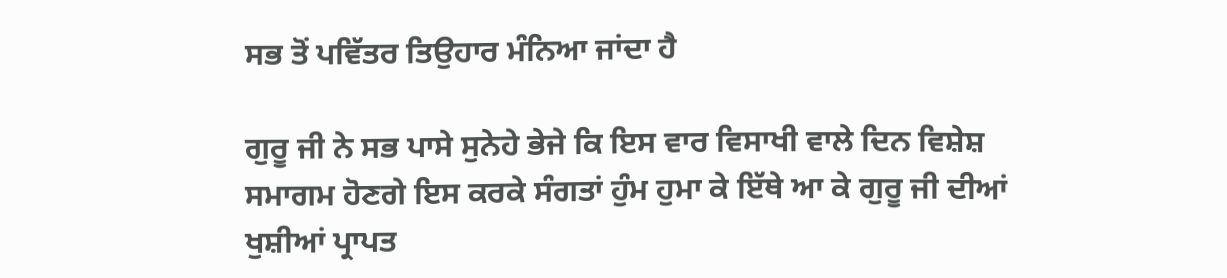ਸਭ ਤੋਂ ਪਵਿੱਤਰ ਤਿਉਹਾਰ ਮੰਨਿਆ ਜਾਂਦਾ ਹੈ

ਗੁਰੂ ਜੀ ਨੇ ਸਭ ਪਾਸੇ ਸੁਨੇਹੇ ਭੇਜੇ ਕਿ ਇਸ ਵਾਰ ਵਿਸਾਖੀ ਵਾਲੇ ਦਿਨ ਵਿਸ਼ੇਸ਼ ਸਮਾਗਮ ਹੋਣਗੇ ਇਸ ਕਰਕੇ ਸੰਗਤਾਂ ਹੁੰਮ ਹੁਮਾ ਕੇ ਇੱਥੇ ਆ ਕੇ ਗੁਰੂ ਜੀ ਦੀਆਂ ਖੁਸ਼ੀਆਂ ਪ੍ਰਾਪਤ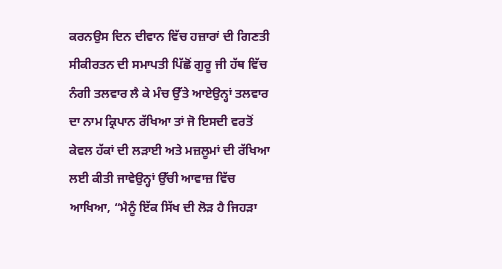ਕਰਨਉਸ ਦਿਨ ਦੀਵਾਨ ਵਿੱਚ ਹਜ਼ਾਰਾਂ ਦੀ ਗਿਣਤੀ ਸੀਕੀਰਤਨ ਦੀ ਸਮਾਪਤੀ ਪਿੱਛੋਂ ਗੁਰੂ ਜੀ ਹੱਥ ਵਿੱਚ ਨੰਗੀ ਤਲਵਾਰ ਲੈ ਕੇ ਮੰਚ ਉੱਤੇ ਆਏਉਨ੍ਹਾਂ ਤਲਵਾਰ ਦਾ ਨਾਮ ਕ੍ਰਿਪਾਨ ਰੱਖਿਆ ਤਾਂ ਜੋ ਇਸਦੀ ਵਰਤੋਂ ਕੇਵਲ ਹੱਕਾਂ ਦੀ ਲੜਾਈ ਅਤੇ ਮਜ਼ਲੂਮਾਂ ਦੀ ਰੱਖਿਆ ਲਈ ਕੀਤੀ ਜਾਵੇਉਨ੍ਹਾਂ ਉੱਚੀ ਆਵਾਜ਼ ਵਿੱਚ ਆਖਿਆ, “ਮੈਨੂੰ ਇੱਕ ਸਿੱਖ ਦੀ ਲੋੜ ਹੈ ਜਿਹੜਾ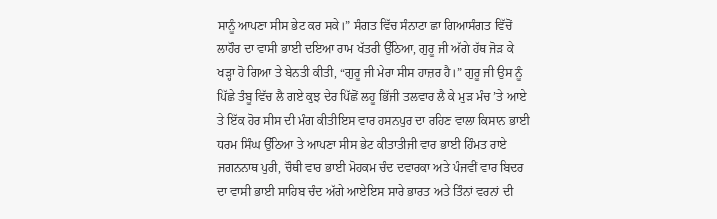ਸਾਨੂੰ ਆਪਣਾ ਸੀਸ ਭੇਟ ਕਰ ਸਕੇ।” ਸੰਗਤ ਵਿੱਚ ਸੰਨਾਟਾ ਛਾ ਗਿਆਸੰਗਤ ਵਿੱਚੋਂ ਲਾਹੌਰ ਦਾ ਵਾਸੀ ਭਾਈ ਦਇਆ ਰਾਮ ਖੱਤਰੀ ਉੱਠਿਆ, ਗੁਰੂ ਜੀ ਅੱਗੇ ਹੱਥ ਜੋੜ ਕੇ ਖੜ੍ਹਾ ਹੋ ਗਿਆ ਤੇ ਬੇਨਤੀ ਕੀਤੀ, “ਗੁਰੂ ਜੀ ਮੇਰਾ ਸੀਸ ਹਾਜ਼ਰ ਹੈ।” ਗੁਰੂ ਜੀ ਉਸ ਨੂੰ ਪਿੱਛੇ ਤੰਬੂ ਵਿੱਚ ਲੈ ਗਏ ਕੁਝ ਦੇਰ ਪਿੱਛੋਂ ਲਹੂ ਭਿੱਜੀ ਤਲਵਾਰ ਲੈ ਕੇ ਮੁੜ ਮੰਚ ’ਤੇ ਆਏ ਤੇ ਇੱਕ ਹੋਰ ਸੀਸ ਦੀ ਮੰਗ ਕੀਤੀਇਸ ਵਾਰ ਹਸਨਪੁਰ ਦਾ ਰਹਿਣ ਵਾਲਾ ਕਿਸਾਨ ਭਾਈ ਧਰਮ ਸਿੰਘ ਉੱਠਿਆ ਤੇ ਆਪਣਾ ਸੀਸ ਭੇਟ ਕੀਤਾਤੀਜੀ ਵਾਰ ਭਾਈ ਹਿੰਮਤ ਰਾਏ ਜਗਨਨਾਥ ਪੁਰੀ, ਚੌਥੀ ਵਾਰ ਭਾਈ ਮੋਹਕਮ ਚੰਦ ਦਵਾਰਕਾ ਅਤੇ ਪੰਜਵੀਂ ਵਾਰ ਬਿਦਰ ਦਾ ਵਾਸੀ ਭਾਈ ਸਾਹਿਬ ਚੰਦ ਅੱਗੇ ਆਏਇਸ ਸਾਰੇ ਭਾਰਤ ਅਤੇ ਤਿੰਨਾਂ ਵਰਨਾਂ ਦੀ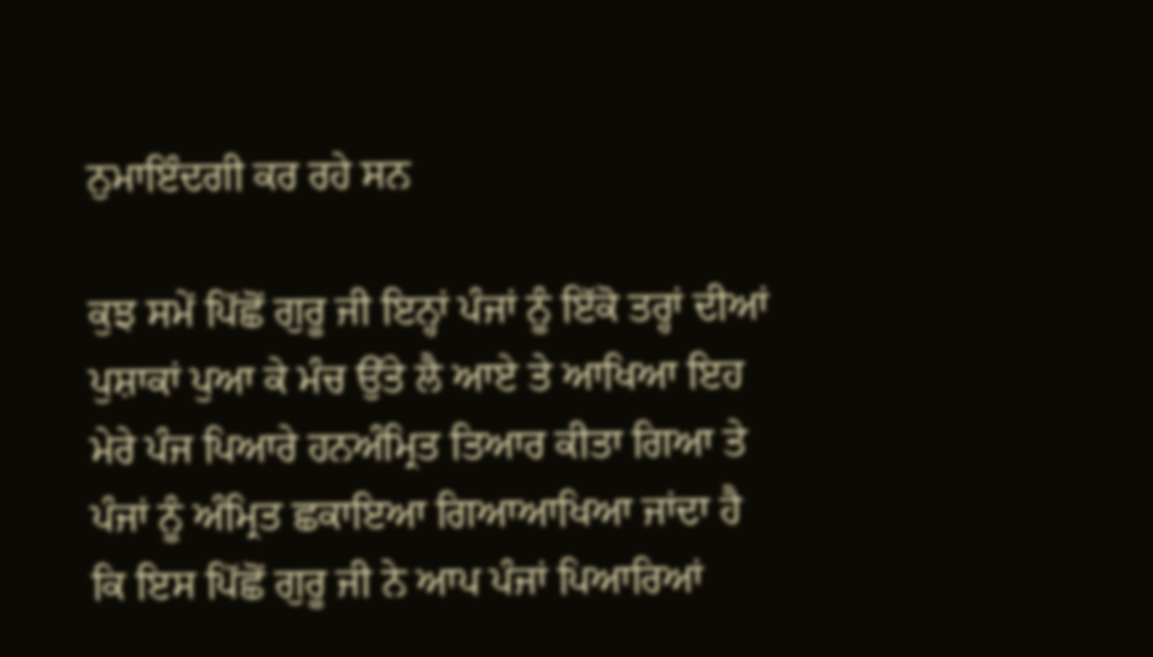ਨੁਮਾਇੰਦਗੀ ਕਰ ਰਹੇ ਸਨ

ਕੁਝ ਸਮੇਂ ਪਿੱਛੋਂ ਗੁਰੂ ਜੀ ਇਨ੍ਹਾਂ ਪੰਜਾਂ ਨੂੰ ਇੱਕੋ ਤਰ੍ਹਾਂ ਦੀਆਂ ਪੁਸ਼ਾਕਾਂ ਪੁਆ ਕੇ ਮੰਚ ਉੱਤੇ ਲੈ ਆਏ ਤੇ ਆਖਿਆ ਇਹ ਮੇਰੇ ਪੰਜ ਪਿਆਰੇ ਹਨਅੰਮ੍ਰਿਤ ਤਿਆਰ ਕੀਤਾ ਗਿਆ ਤੇ ਪੰਜਾਂ ਨੂੰ ਅੰਮ੍ਰਿਤ ਛਕਾਇਆ ਗਿਆਆਖਿਆ ਜਾਂਦਾ ਹੈ ਕਿ ਇਸ ਪਿੱਛੋਂ ਗੁਰੂ ਜੀ ਨੇ ਆਪ ਪੰਜਾਂ ਪਿਆਰਿਆਂ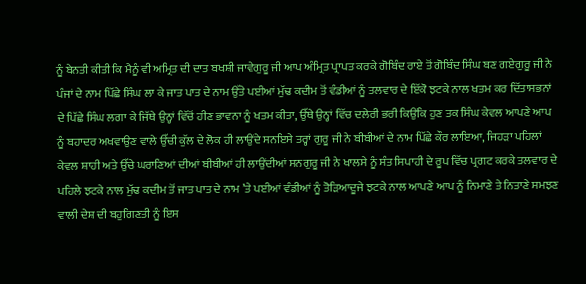ਨੂੰ ਬੇਨਤੀ ਕੀਤੀ ਕਿ ਮੈਨੂੰ ਵੀ ਅਮ੍ਰਿਤ ਦੀ ਦਾਤ ਬਖਸ਼ੀ ਜਾਵੇਗੁਰੂ ਜੀ ਆਪ ਅੰਮ੍ਰਿਤ ਪ੍ਰਾਪਤ ਕਰਕੇ ਗੋਬਿੰਦ ਰਾਏ ਤੋਂ ਗੋਬਿੰਦ ਸਿੰਘ ਬਣ ਗਏਗੁਰੂ ਜੀ ਨੇ ਪੰਜਾਂ ਦੇ ਨਾਮ ਪਿੱਛੇ ਸਿੰਘ ਲਾ ਕੇ ਜਾਤ ਪਾਤ ਦੇ ਨਾਮ ਉੱਤੇ ਪਈਆਂ ਮੁੱਢ ਕਦੀਮ ਤੋਂ ਵੰਡੀਆਂ ਨੂੰ ਤਲਵਾਰ ਦੇ ਇੱਕੋ ਝਟਕੇ ਨਾਲ ਖਤਮ ਕਰ ਦਿੱਤਾਸਭਨਾਂ ਦੇ ਪਿੱਛੇ ਸਿੰਘ ਲਗਾ ਕੇ ਜਿੱਥੇ ਉਨ੍ਹਾਂ ਵਿੱਚੋਂ ਹੀਣ ਭਾਵਨਾ ਨੂੰ ਖਤਮ ਕੀਤਾ, ਉੱਥੇ ਉਨ੍ਹਾਂ ਵਿੱਚ ਦਲੇਰੀ ਭਰੀ ਕਿਉਂਕਿ ਹੁਣ ਤਕ ਸਿੰਘ ਕੇਵਲ ਆਪਣੇ ਆਪ ਨੂੰ ਬਹਾਦਰ ਅਖਵਾਉਣ ਵਾਲੇ ਉੱਚੀ ਕੁੱਲ ਦੇ ਲੋਕ ਹੀ ਲਾਉਂਦੇ ਸਨਇਸੇ ਤਰ੍ਹਾਂ ਗੁਰੂ ਜੀ ਨੇ ਬੀਬੀਆਂ ਦੇ ਨਾਮ ਪਿੱਛੇ ਕੌਰ ਲਾਇਆ, ਜਿਹੜਾ ਪਹਿਲਾਂ ਕੇਵਲ ਸ਼ਾਹੀ ਅਤੇ ਉੱਚੇ ਘਰਾਣਿਆਂ ਦੀਆਂ ਬੀਬੀਆਂ ਹੀ ਲਾਉਂਦੀਆਂ ਸਨਗੁਰੂ ਜੀ ਨੇ ਖਾਲਸੇ ਨੂੰ ਸੰਤ ਸਿਪਾਹੀ ਦੇ ਰੂਪ ਵਿੱਚ ਪ੍ਰਗਟ ਕਰਕੇ ਤਲਵਾਰ ਦੇ ਪਹਿਲੇ ਝਟਕੇ ਨਾਲ ਮੁੱਢ ਕਦੀਮ ਤੋਂ ਜਾਤ ਪਾਤ ਦੇ ਨਾਮ ’ਤੇ ਪਈਆਂ ਵੰਡੀਆਂ ਨੂੰ ਤੋੜਿਆਦੂਜੇ ਝਟਕੇ ਨਾਲ ਆਪਣੇ ਆਪ ਨੂੰ ਨਿਮਾਣੇ ਤੇ ਨਿਤਾਣੇ ਸਮਝਣ ਵਾਲੀ ਦੇਸ਼ ਦੀ ਬਹੁਗਿਣਤੀ ਨੂੰ ਇਸ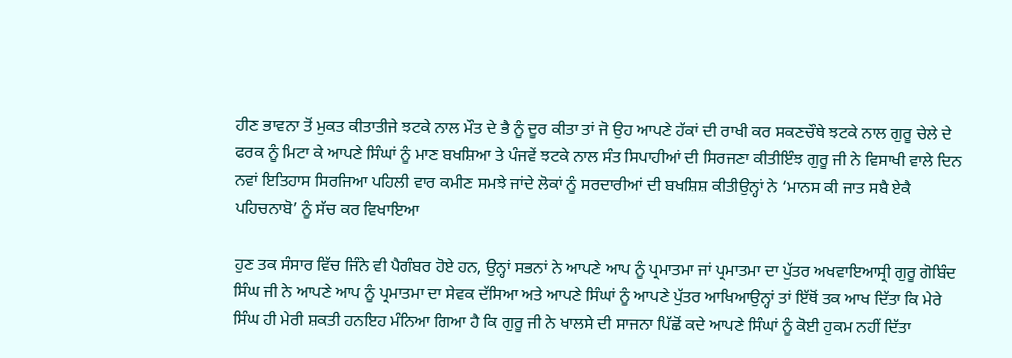ਹੀਣ ਭਾਵਨਾ ਤੋਂ ਮੁਕਤ ਕੀਤਾਤੀਜੇ ਝਟਕੇ ਨਾਲ ਮੌਤ ਦੇ ਭੈ ਨੂੰ ਦੂਰ ਕੀਤਾ ਤਾਂ ਜੋ ਉਹ ਆਪਣੇ ਹੱਕਾਂ ਦੀ ਰਾਖੀ ਕਰ ਸਕਣਚੌਥੇ ਝਟਕੇ ਨਾਲ ਗੁਰੂ ਚੇਲੇ ਦੇ ਫਰਕ ਨੂੰ ਮਿਟਾ ਕੇ ਆਪਣੇ ਸਿੰਘਾਂ ਨੂੰ ਮਾਣ ਬਖਸ਼ਿਆ ਤੇ ਪੰਜਵੇਂ ਝਟਕੇ ਨਾਲ ਸੰਤ ਸਿਪਾਹੀਆਂ ਦੀ ਸਿਰਜਣਾ ਕੀਤੀਇੰਝ ਗੁਰੂ ਜੀ ਨੇ ਵਿਸਾਖੀ ਵਾਲੇ ਦਿਨ ਨਵਾਂ ਇਤਿਹਾਸ ਸਿਰਜਿਆ ਪਹਿਲੀ ਵਾਰ ਕਮੀਣ ਸਮਝੇ ਜਾਂਦੇ ਲੋਕਾਂ ਨੂੰ ਸਰਦਾਰੀਆਂ ਦੀ ਬਖਸ਼ਿਸ਼ ਕੀਤੀਉਨ੍ਹਾਂ ਨੇ ‘ਮਾਨਸ ਕੀ ਜਾਤ ਸਬੈ ਏਕੈ ਪਹਿਚਨਾਬੋ’ ਨੂੰ ਸੱਚ ਕਰ ਵਿਖਾਇਆ

ਹੁਣ ਤਕ ਸੰਸਾਰ ਵਿੱਚ ਜਿੰਨੇ ਵੀ ਪੈਗੰਬਰ ਹੋਏ ਹਨ, ਉਨ੍ਹਾਂ ਸਭਨਾਂ ਨੇ ਆਪਣੇ ਆਪ ਨੂੰ ਪ੍ਰਮਾਤਮਾ ਜਾਂ ਪ੍ਰਮਾਤਮਾ ਦਾ ਪੁੱਤਰ ਅਖਵਾਇਆਸ੍ਰੀ ਗੁਰੂ ਗੋਬਿੰਦ ਸਿੰਘ ਜੀ ਨੇ ਆਪਣੇ ਆਪ ਨੂੰ ਪ੍ਰਮਾਤਮਾ ਦਾ ਸੇਵਕ ਦੱਸਿਆ ਅਤੇ ਆਪਣੇ ਸਿੰਘਾਂ ਨੂੰ ਆਪਣੇ ਪੁੱਤਰ ਆਖਿਆਉਨ੍ਹਾਂ ਤਾਂ ਇੱਥੋਂ ਤਕ ਆਖ ਦਿੱਤਾ ਕਿ ਮੇਰੇ ਸਿੰਘ ਹੀ ਮੇਰੀ ਸ਼ਕਤੀ ਹਨਇਹ ਮੰਨਿਆ ਗਿਆ ਹੈ ਕਿ ਗੁਰੂ ਜੀ ਨੇ ਖਾਲਸੇ ਦੀ ਸਾਜਨਾ ਪਿੱਛੋਂ ਕਦੇ ਆਪਣੇ ਸਿੰਘਾਂ ਨੂੰ ਕੋਈ ਹੁਕਮ ਨਹੀਂ ਦਿੱਤਾ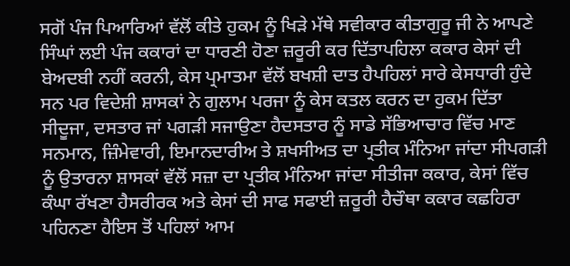ਸਗੋਂ ਪੰਜ ਪਿਆਰਿਆਂ ਵੱਲੋਂ ਕੀਤੇ ਹੁਕਮ ਨੂੰ ਖਿੜੇ ਮੱਥੇ ਸਵੀਕਾਰ ਕੀਤਾਗੁਰੂ ਜੀ ਨੇ ਆਪਣੇ ਸਿੰਘਾਂ ਲਈ ਪੰਜ ਕਕਾਰਾਂ ਦਾ ਧਾਰਣੀ ਹੋਣਾ ਜ਼ਰੂਰੀ ਕਰ ਦਿੱਤਾਪਹਿਲਾ ਕਕਾਰ ਕੇਸਾਂ ਦੀ ਬੇਅਦਬੀ ਨਹੀਂ ਕਰਨੀ, ਕੇਸ ਪ੍ਰਮਾਤਮਾ ਵੱਲੋਂ ਬਖਸ਼ੀ ਦਾਤ ਹੈਪਹਿਲਾਂ ਸਾਰੇ ਕੇਸਧਾਰੀ ਹੁੰਦੇ ਸਨ ਪਰ ਵਿਦੇਸ਼ੀ ਸ਼ਾਸਕਾਂ ਨੇ ਗੁਲਾਮ ਪਰਜਾ ਨੂੰ ਕੇਸ ਕਤਲ ਕਰਨ ਦਾ ਹੁਕਮ ਦਿੱਤਾ ਸੀਦੂਜਾ, ਦਸਤਾਰ ਜਾਂ ਪਗੜੀ ਸਜਾਉਣਾ ਹੈਦਸਤਾਰ ਨੂੰ ਸਾਡੇ ਸੱਭਿਆਚਾਰ ਵਿੱਚ ਮਾਣ ਸਨਮਾਨ, ਜ਼ਿੰਮੇਵਾਰੀ, ਇਮਾਨਦਾਰੀਅ ਤੇ ਸ਼ਖਸੀਅਤ ਦਾ ਪ੍ਰਤੀਕ ਮੰਨਿਆ ਜਾਂਦਾ ਸੀਪਗੜੀ ਨੂੰ ਉਤਾਰਨਾ ਸ਼ਾਸਕਾਂ ਵੱਲੋਂ ਸਜ਼ਾ ਦਾ ਪ੍ਰਤੀਕ ਮੰਨਿਆ ਜਾਂਦਾ ਸੀਤੀਜਾ ਕਕਾਰ, ਕੇਸਾਂ ਵਿੱਚ ਕੰਘਾ ਰੱਖਣਾ ਹੈਸਰੀਰਕ ਅਤੇ ਕੇਸਾਂ ਦੀ ਸਾਫ ਸਫਾਈ ਜ਼ਰੂਰੀ ਹੈਚੌਥਾ ਕਕਾਰ ਕਛਹਿਰਾ ਪਹਿਨਣਾ ਹੈਇਸ ਤੋਂ ਪਹਿਲਾਂ ਆਮ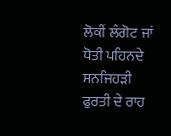ਲੋਕੀਂ ਲੰਗੋਟ ਜਾਂ ਧੋਤੀ ਪਹਿਨਦੇ ਸਨਜਿਹੜੀ ਫੁਰਤੀ ਦੇ ਰਾਹ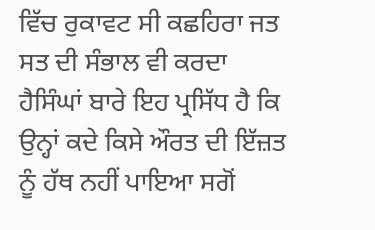ਵਿੱਚ ਰੁਕਾਵਟ ਸੀ ਕਛਹਿਰਾ ਜਤ ਸਤ ਦੀ ਸੰਭਾਲ ਵੀ ਕਰਦਾ ਹੈਸਿੰਘਾਂ ਬਾਰੇ ਇਹ ਪ੍ਰਸਿੱਧ ਹੈ ਕਿ ਉਨ੍ਹਾਂ ਕਦੇ ਕਿਸੇ ਔਰਤ ਦੀ ਇੱਜ਼ਤ ਨੂੰ ਹੱਥ ਨਹੀਂ ਪਾਇਆ ਸਗੋਂ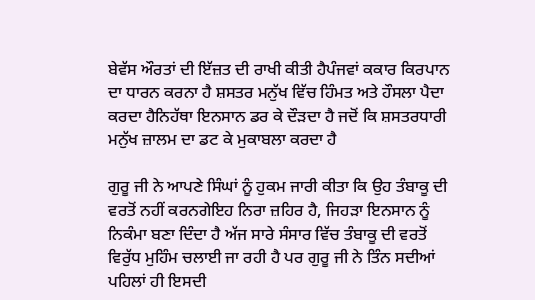ਬੇਵੱਸ ਔਰਤਾਂ ਦੀ ਇੱਜ਼ਤ ਦੀ ਰਾਖੀ ਕੀਤੀ ਹੈਪੰਜਵਾਂ ਕਕਾਰ ਕਿਰਪਾਨ ਦਾ ਧਾਰਨ ਕਰਨਾ ਹੈ ਸ਼ਸਤਰ ਮਨੁੱਖ ਵਿੱਚ ਹਿੰਮਤ ਅਤੇ ਹੌਸਲਾ ਪੈਦਾ ਕਰਦਾ ਹੈਨਿਹੱਥਾ ਇਨਸਾਨ ਡਰ ਕੇ ਦੌੜਦਾ ਹੈ ਜਦੋਂ ਕਿ ਸ਼ਸਤਰਧਾਰੀ ਮਨੁੱਖ ਜ਼ਾਲਮ ਦਾ ਡਟ ਕੇ ਮੁਕਾਬਲਾ ਕਰਦਾ ਹੈ

ਗੁਰੂ ਜੀ ਨੇ ਆਪਣੇ ਸਿੰਘਾਂ ਨੂੰ ਹੁਕਮ ਜਾਰੀ ਕੀਤਾ ਕਿ ਉਹ ਤੰਬਾਕੂ ਦੀ ਵਰਤੋਂ ਨਹੀਂ ਕਰਨਗੇਇਹ ਨਿਰਾ ਜ਼ਹਿਰ ਹੈ, ਜਿਹੜਾ ਇਨਸਾਨ ਨੂੰ ਨਿਕੰਮਾ ਬਣਾ ਦਿੰਦਾ ਹੈ ਅੱਜ ਸਾਰੇ ਸੰਸਾਰ ਵਿੱਚ ਤੰਬਾਕੂ ਦੀ ਵਰਤੋਂ ਵਿਰੁੱਧ ਮੁਹਿੰਮ ਚਲਾਈ ਜਾ ਰਹੀ ਹੈ ਪਰ ਗੁਰੂ ਜੀ ਨੇ ਤਿੰਨ ਸਦੀਆਂ ਪਹਿਲਾਂ ਹੀ ਇਸਦੀ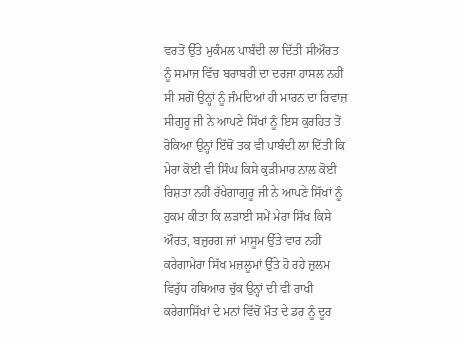ਵਰਤੋਂ ਉੱਤੇ ਮੁਕੰਮਲ ਪਾਬੰਦੀ ਲਾ ਦਿੱਤੀ ਸੀਔਰਤ ਨੂੰ ਸਮਾਜ ਵਿੱਚ ਬਰਾਬਰੀ ਦਾ ਦਰਜਾ ਹਾਸਲ ਨਹੀਂ ਸੀ ਸਗੋਂ ਉਨ੍ਹਾਂ ਨੂੰ ਜੰਮਦਿਆਂ ਹੀ ਮਾਰਨ ਦਾ ਰਿਵਾਜ਼ ਸੀਗੁਰੂ ਜੀ ਨੇ ਆਪਣੇ ਸਿੱਖਾਂ ਨੂੰ ਇਸ ਕੁਰਹਿਤ ਤੋਂ ਰੋਕਿਆ ਉਨ੍ਹਾਂ ਇੱਥੋਂ ਤਕ ਵੀ ਪਾਬੰਦੀ ਲਾ ਦਿੱਤੀ ਕਿ ਮੇਰਾ ਕੋਈ ਵੀ ਸਿੰਘ ਕਿਸੇ ਕੁੜੀਮਾਰ ਨਾਲ ਕੋਈ ਰਿਸ਼ਤਾ ਨਹੀਂ ਰੱਖੇਗਾਗੁਰੂ ਜੀ ਨੇ ਆਪਣੇ ਸਿੱਖਾਂ ਨੂੰ ਹੁਕਮ ਕੀਤਾ ਕਿ ਲੜਾਈ ਸਮੇਂ ਮੇਰਾ ਸਿੱਖ ਕਿਸੇ ਔਰਤ, ਬਜ਼ੁਰਗ ਜਾਂ ਮਾਸੂਮ ਉੱਤੇ ਵਾਰ ਨਹੀਂ ਕਰੇਗਾਮੇਰਾ ਸਿੱਖ ਮਜ਼ਲੂਮਾਂ ਉੱਤੇ ਹੋ ਰਹੇ ਜ਼ੁਲਮ ਵਿਰੁੱਧ ਹਥਿਆਰ ਚੁੱਕ ਉਨ੍ਹਾਂ ਦੀ ਵੀ ਰਾਖੀ ਕਰੇਗਾਸਿੱਖਾਂ ਦੇ ਮਨਾਂ ਵਿੱਚੋਂ ਮੌਤ ਦੇ ਡਰ ਨੂੰ ਦੂਰ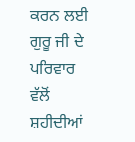ਕਰਨ ਲਈ ਗੁਰੂ ਜੀ ਦੇ ਪਰਿਵਾਰ ਵੱਲੋਂ ਸ਼ਹੀਦੀਆਂ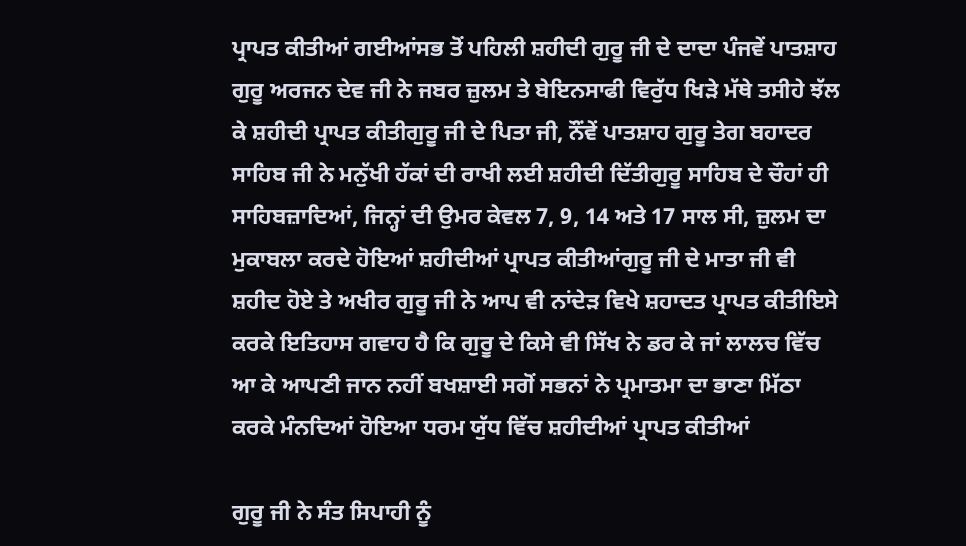ਪ੍ਰਾਪਤ ਕੀਤੀਆਂ ਗਈਆਂਸਭ ਤੋਂ ਪਹਿਲੀ ਸ਼ਹੀਦੀ ਗੁਰੂ ਜੀ ਦੇ ਦਾਦਾ ਪੰਜਵੇਂ ਪਾਤਸ਼ਾਹ ਗੁਰੂ ਅਰਜਨ ਦੇਵ ਜੀ ਨੇ ਜਬਰ ਜ਼ੁਲਮ ਤੇ ਬੇਇਨਸਾਫੀ ਵਿਰੁੱਧ ਖਿੜੇ ਮੱਥੇ ਤਸੀਹੇ ਝੱਲ ਕੇ ਸ਼ਹੀਦੀ ਪ੍ਰਾਪਤ ਕੀਤੀਗੁਰੂ ਜੀ ਦੇ ਪਿਤਾ ਜੀ, ਨੌਂਵੇਂ ਪਾਤਸ਼ਾਹ ਗੁਰੂ ਤੇਗ ਬਹਾਦਰ ਸਾਹਿਬ ਜੀ ਨੇ ਮਨੁੱਖੀ ਹੱਕਾਂ ਦੀ ਰਾਖੀ ਲਈ ਸ਼ਹੀਦੀ ਦਿੱਤੀਗੁਰੂ ਸਾਹਿਬ ਦੇ ਚੌਹਾਂ ਹੀ ਸਾਹਿਬਜ਼ਾਦਿਆਂ, ਜਿਨ੍ਹਾਂ ਦੀ ਉਮਰ ਕੇਵਲ 7, 9, 14 ਅਤੇ 17 ਸਾਲ ਸੀ, ਜ਼ੁਲਮ ਦਾ ਮੁਕਾਬਲਾ ਕਰਦੇ ਹੋਇਆਂ ਸ਼ਹੀਦੀਆਂ ਪ੍ਰਾਪਤ ਕੀਤੀਆਂਗੁਰੂ ਜੀ ਦੇ ਮਾਤਾ ਜੀ ਵੀ ਸ਼ਹੀਦ ਹੋਏ ਤੇ ਅਖੀਰ ਗੁਰੂ ਜੀ ਨੇ ਆਪ ਵੀ ਨਾਂਦੇੜ ਵਿਖੇ ਸ਼ਹਾਦਤ ਪ੍ਰਾਪਤ ਕੀਤੀਇਸੇ ਕਰਕੇ ਇਤਿਹਾਸ ਗਵਾਹ ਹੈ ਕਿ ਗੁਰੂ ਦੇ ਕਿਸੇ ਵੀ ਸਿੱਖ ਨੇ ਡਰ ਕੇ ਜਾਂ ਲਾਲਚ ਵਿੱਚ ਆ ਕੇ ਆਪਣੀ ਜਾਨ ਨਹੀਂ ਬਖਸ਼ਾਈ ਸਗੋਂ ਸਭਨਾਂ ਨੇ ਪ੍ਰਮਾਤਮਾ ਦਾ ਭਾਣਾ ਮਿੱਠਾ ਕਰਕੇ ਮੰਨਦਿਆਂ ਹੋਇਆ ਧਰਮ ਯੁੱਧ ਵਿੱਚ ਸ਼ਹੀਦੀਆਂ ਪ੍ਰਾਪਤ ਕੀਤੀਆਂ

ਗੁਰੂ ਜੀ ਨੇ ਸੰਤ ਸਿਪਾਹੀ ਨੂੰ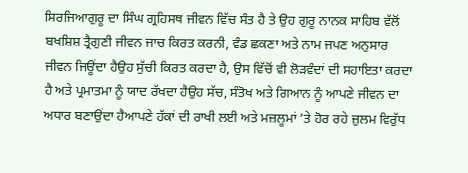ਸਿਰਜਿਆਗੁਰੂ ਦਾ ਸਿੰਘ ਗ੍ਰਹਿਸਥ ਜੀਵਨ ਵਿੱਚ ਸੰਤ ਹੈ ਤੇ ਉਹ ਗੁਰੂ ਨਾਨਕ ਸਾਹਿਬ ਵੱਲੋਂ ਬਖਸ਼ਿਸ਼ ਤ੍ਰੈਗੁਣੀ ਜੀਵਨ ਜਾਚ ਕਿਰਤ ਕਰਨੀ, ਵੰਡ ਛਕਣਾ ਅਤੇ ਨਾਮ ਜਪਣ ਅਨੁਸਾਰ ਜੀਵਨ ਜਿਊਂਦਾ ਹੈਉਹ ਸੁੱਚੀ ਕਿਰਤ ਕਰਦਾ ਹੈ, ਉਸ ਵਿੱਚੋਂ ਵੀ ਲੋੜਵੰਦਾਂ ਦੀ ਸਹਾਇਤਾ ਕਰਦਾ ਹੈ ਅਤੇ ਪ੍ਰਮਾਤਮਾ ਨੂੰ ਯਾਦ ਰੱਖਦਾ ਹੈਉਹ ਸੱਚ, ਸੰਤੋਖ ਅਤੇ ਗਿਆਨ ਨੂੰ ਆਪਣੇ ਜੀਵਨ ਦਾ ਅਧਾਰ ਬਣਾਉਂਦਾ ਹੈਆਪਣੇ ਹੱਕਾਂ ਦੀ ਰਾਖੀ ਲਈ ਅਤੇ ਮਜ਼ਲੂਮਾਂ ’ਤੇ ਹੋਰ ਰਹੇ ਜ਼ੁਲਮ ਵਿਰੁੱਧ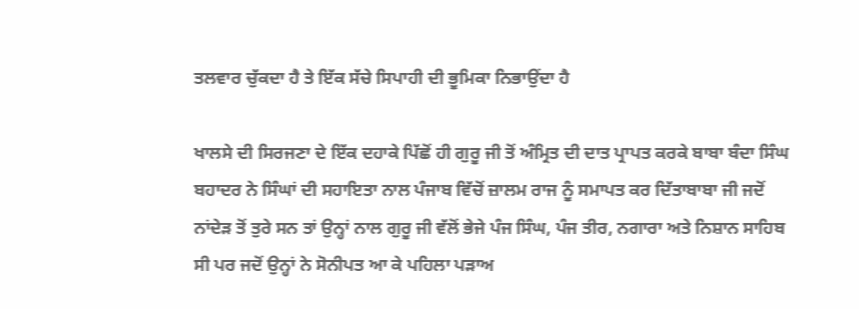ਤਲਵਾਰ ਚੁੱਕਦਾ ਹੈ ਤੇ ਇੱਕ ਸੱਚੇ ਸਿਪਾਹੀ ਦੀ ਭੂਮਿਕਾ ਨਿਭਾਉਂਦਾ ਹੈ

ਖਾਲਸੇ ਦੀ ਸਿਰਜਣਾ ਦੇ ਇੱਕ ਦਹਾਕੇ ਪਿੱਛੋਂ ਹੀ ਗੁਰੂ ਜੀ ਤੋਂ ਅੰਮ੍ਰਿਤ ਦੀ ਦਾਤ ਪ੍ਰਾਪਤ ਕਰਕੇ ਬਾਬਾ ਬੰਦਾ ਸਿੰਘ ਬਹਾਦਰ ਨੇ ਸਿੰਘਾਂ ਦੀ ਸਹਾਇਤਾ ਨਾਲ ਪੰਜਾਬ ਵਿੱਚੋਂ ਜ਼ਾਲਮ ਰਾਜ ਨੂੰ ਸਮਾਪਤ ਕਰ ਦਿੱਤਾਬਾਬਾ ਜੀ ਜਦੋਂ ਨਾਂਦੇੜ ਤੋਂ ਤੁਰੇ ਸਨ ਤਾਂ ਉਨ੍ਹਾਂ ਨਾਲ ਗੁਰੂ ਜੀ ਵੱਲੋਂ ਭੇਜੇ ਪੰਜ ਸਿੰਘ, ਪੰਜ ਤੀਰ, ਨਗਾਰਾ ਅਤੇ ਨਿਸ਼ਾਨ ਸਾਹਿਬ ਸੀ ਪਰ ਜਦੋਂ ਉਨ੍ਹਾਂ ਨੇ ਸੋਨੀਪਤ ਆ ਕੇ ਪਹਿਲਾ ਪੜਾਅ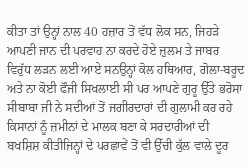ਕੀਤਾ ਤਾਂ ਉਨ੍ਹਾਂ ਨਾਲ 40 ਹਜ਼ਾਰ ਤੋਂ ਵੱਧ ਲੋਕ ਸਨ, ਜਿਹੜੇ ਆਪਣੀ ਜਾਨ ਦੀ ਪਰਵਾਹ ਨਾ ਕਰਦੇ ਹੋਏ ਜ਼ੁਲਮ ਤੇ ਜਾਬਰ ਵਿਰੁੱਧ ਲੜਨ ਲਈ ਆਏ ਸਨਉਨ੍ਹਾਂ ਕੋਲ ਹਥਿਆਰ, ਗੋਲਾ-ਬਰੂਦ ਅਤੇ ਨਾ ਕੋਈ ਫੌਜੀ ਸਿਖਲਾਈ ਸੀ ਪਰ ਆਪਣੇ ਗੁਰੂ ਉੱਤੇ ਭਰੋਸਾ ਸੀਬਾਬਾ ਜੀ ਨੇ ਸਦੀਆਂ ਤੋਂ ਜਗੀਰਦਾਰਾਂ ਦੀ ਗੁਲਾਮੀ ਕਰ ਰਹੇ ਕਿਸਾਨਾਂ ਨੂੰ ਜ਼ਮੀਨਾਂ ਦੇ ਮਾਲਕ ਬਣਾ ਕੇ ਸਰਦਾਰੀਆਂ ਦੀ ਬਖਸ਼ਿਸ਼ ਕੀਤੀਜਿਨ੍ਹਾਂ ਦੇ ਪਰਛਾਵੇਂ ਤੋਂ ਵੀ ਉੱਚੀ ਕੁੱਲ ਵਾਲੇ ਦੂਰ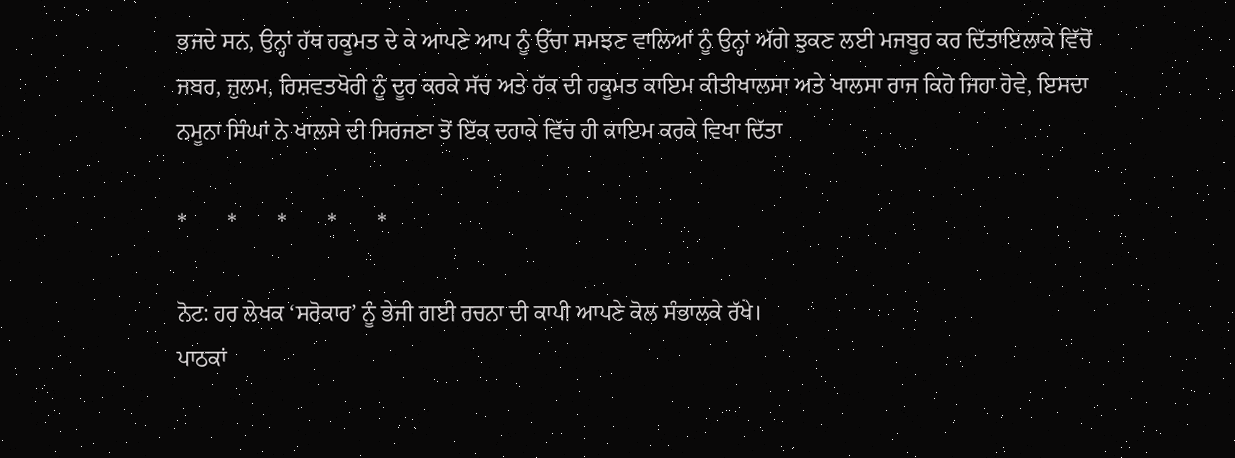ਭਜਦੇ ਸਨ, ਉਨ੍ਹਾਂ ਹੱਥ ਹਕੂਮਤ ਦੇ ਕੇ ਆਪਣੇ ਆਪ ਨੂੰ ਉੱਚਾ ਸਮਝਣ ਵਾਲਿਆਂ ਨੂੰ ਉਨ੍ਹਾਂ ਅੱਗੇ ਝੁਕਣ ਲਈ ਮਜਬੂਰ ਕਰ ਦਿੱਤਾਇਲਾਕੇ ਵਿੱਚੋਂ ਜਬਰ, ਜ਼ੁਲਮ, ਰਿਸ਼ਵਤਖੋਰੀ ਨੂੰ ਦੂਰ ਕਰਕੇ ਸੱਚ ਅਤੇ ਹੱਕ ਦੀ ਹਕੂਮਤ ਕਾਇਮ ਕੀਤੀਖਾਲਸਾ ਅਤੇ ਖਾਲਸਾ ਰਾਜ ਕਿਹੋ ਜਿਹਾ ਹੋਵੇ, ਇਸਦਾ ਨਮੂਨਾ ਸਿੰਘਾਂ ਨੇ ਖਾਲਸੇ ਦੀ ਸਿਰਜਣਾ ਤੋਂ ਇੱਕ ਦਹਾਕੇ ਵਿੱਚ ਹੀ ਕਾਇਮ ਕਰਕੇ ਵਿਖਾ ਦਿੱਤਾ

*       *       *       *       *

ਨੋਟ: ਹਰ ਲੇਖਕ ‘ਸਰੋਕਾਰ’ ਨੂੰ ਭੇਜੀ ਗਈ ਰਚਨਾ ਦੀ ਕਾਪੀ ਆਪਣੇ ਕੋਲ ਸੰਭਾਲਕੇ ਰੱਖੇ।
ਪਾਠਕਾਂ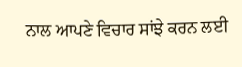ਨਾਲ ਆਪਣੇ ਵਿਚਾਰ ਸਾਂਝੇ ਕਰਨ ਲਈ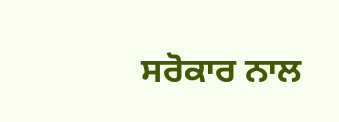ਸਰੋਕਾਰ ਨਾਲ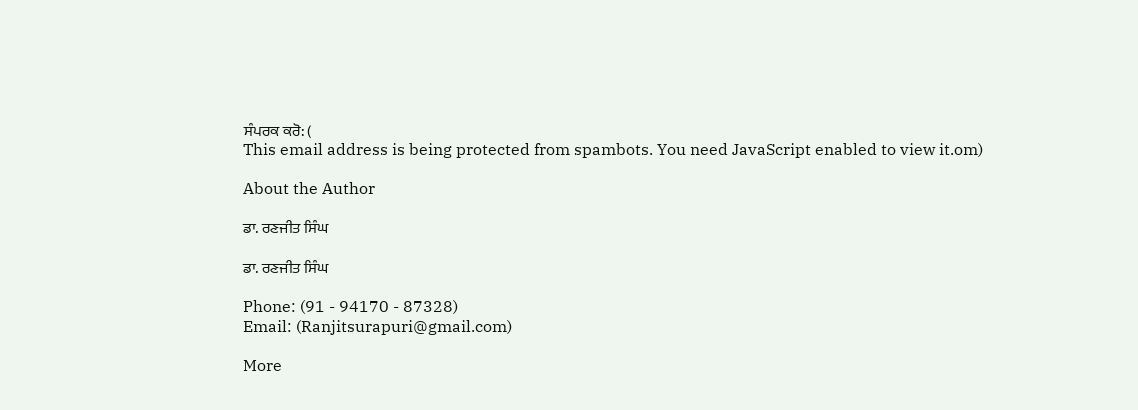ਸੰਪਰਕ ਕਰੋ: (
This email address is being protected from spambots. You need JavaScript enabled to view it.om)

About the Author

ਡਾ. ਰਣਜੀਤ ਸਿੰਘ

ਡਾ. ਰਣਜੀਤ ਸਿੰਘ

Phone: (91 - 94170 - 87328)
Email: (Ranjitsurapuri@gmail.com)

More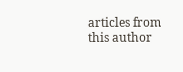articles from this author